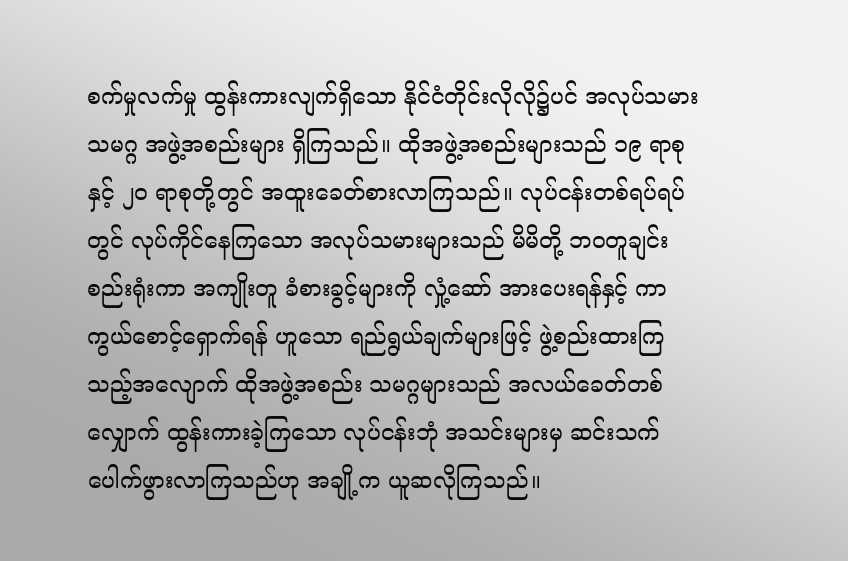စက်မှုလက်မှု ထွန်းကားလျက်ရှိသော နိုင်ငံတိုင်းလိုလို၌ပင် အလုပ်သမားသမဂ္ဂ အဖွဲ့အစည်းများ ရှိကြသည်။ ထိုအဖွဲ့အစည်းများသည် ၁၉ ရာစု နှင့် ၂ဝ ရာစုတို့တွင် အထူးခေတ်စားလာကြသည်။ လုပ်ငန်းတစ်ရပ်ရပ်တွင် လုပ်ကိုင်နေကြသော အလုပ်သမားများသည် မိမိတို့ ဘဝတူချင်းစည်းရုံးကာ အကျိုးတူ ခံစားခွင့်များကို လှုံ့ဆော် အားပေးရန်နှင့် ကာကွယ်စောင့်ရှောက်ရန် ဟူသော ရည်ရွယ်ချက်များဖြင့် ဖွဲ့စည်းထားကြသည့်အလျောက် ထိုအဖွဲ့အစည်း သမဂ္ဂများသည် အလယ်ခေတ်တစ်လျှောက် ထွန်းကားခဲ့ကြသော လုပ်ငန်းဘုံ အသင်းများမှ ဆင်းသက် ပေါက်ဖွားလာကြသည်ဟု အချို့က ယူဆလိုကြသည်။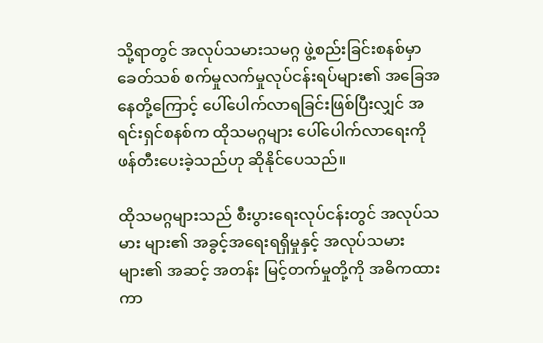သို့ရာတွင် အလုပ်သမားသမဂ္ဂ ဖွဲ့စည်းခြင်းစနစ်မှာ ခေတ်သစ် စက်မှုလက်မှုလုပ်ငန်းရပ်များ၏ အခြေအနေတို့ကြောင့် ပေါ်ပေါက်လာရခြင်းဖြစ်ပြီးလျှင် အရင်းရှင်စနစ်က ထိုသမဂ္ဂများ ပေါ်ပေါက်လာရေးကို ဖန်တီးပေးခဲ့သည်ဟု ဆိုနိုင်ပေသည်။

ထိုသမဂ္ဂများသည် စီးပွားရေးလုပ်ငန်းတွင် အလုပ်သမား များ၏ အခွင့်အရေးရရှိမှုနှင့် အလုပ်သမားများ၏ အဆင့် အတန်း မြင့်တက်မှုတို့ကို အဓိကထားကာ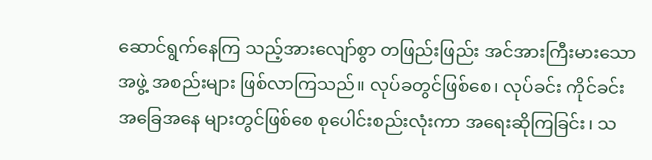ဆောင်ရွက်နေကြ သည့်အားလျော်စွာ တဖြည်းဖြည်း အင်အားကြီးမားသော အဖွဲ့ အစည်းများ ဖြစ်လာကြသည်။ လုပ်ခတွင်ဖြစ်စေ၊ လုပ်ခင်း ကိုင်ခင်း အခြေအနေ များတွင်ဖြစ်စေ စုပေါင်းစည်းလုံးကာ အရေးဆိုကြခြင်း၊ သ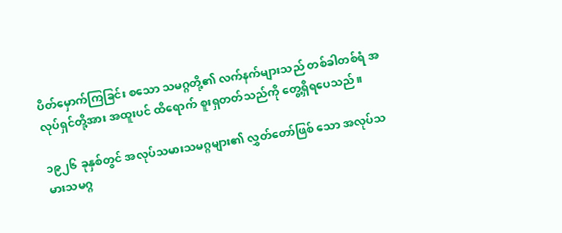ပိတ်မှောက်ကြခြင်း စသော သမဂ္ဂတို့၏ လက်နက်များသည် တစ်ခါတစ်ရံ အလုပ်ရှင်တို့အား အထူးပင် ထိရောက် စူးရှတတ်သည်ကို တွေ့ရှိရပေသည်။

၁၉၂၆ ခုနှစ်တွင် အလုပ်သမားသမဂ္ဂများ၏ လွှတ်တော်ဖြစ် သော အလုပ်သမားသမဂ္ဂ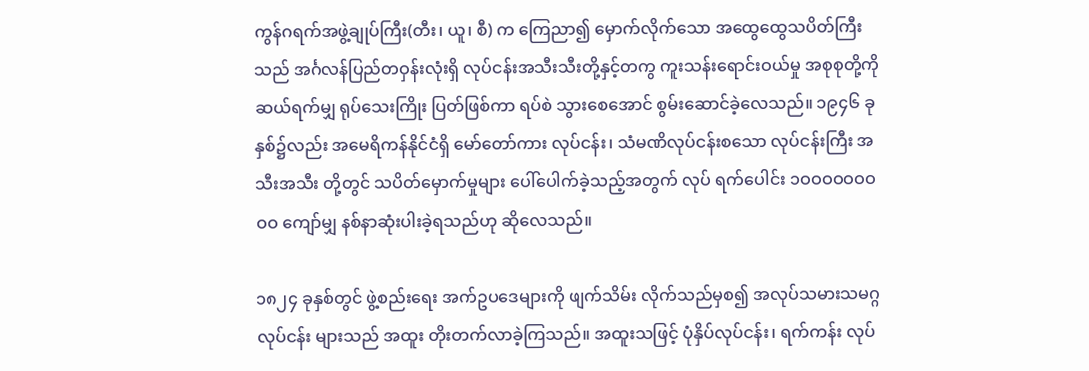ကွန်ဂရက်အဖွဲ့ချုပ်ကြီး(တီး၊ ယူ၊ စီ) က ကြေညာ၍ မှောက်လိုက်သော အထွေထွေသပိတ်ကြီးသည် အင်္ဂလန်ပြည်တဝှန်းလုံးရှိ လုပ်ငန်းအသီးသီးတို့နှင့်တကွ ကူးသန်းရောင်းဝယ်မှု အစုစုတို့ကို ဆယ်ရက်မျှ ရုပ်သေးကြိုး ပြတ်ဖြစ်ကာ ရပ်စဲ သွားစေအောင် စွမ်းဆောင်ခဲ့လေသည်။ ၁၉၄၆ ခုနှစ်၌လည်း အမေရိကန်နိုင်ငံရှိ မော်တော်ကား လုပ်ငန်း၊ သံမဏိလုပ်ငန်းစသော လုပ်ငန်းကြီး အသီးအသီး တို့တွင် သပိတ်မှောက်မှုများ ပေါ်ပေါက်ခဲ့သည့်အတွက် လုပ် ရက်ပေါင်း ၁ဝဝဝဝဝဝဝဝဝ ကျော်မျှ နစ်နာဆုံးပါးခဲ့ရသည်ဟု ဆိုလေသည်။

၁၈၂၄ ခုနှစ်တွင် ဖွဲ့စည်းရေး အက်ဥပဒေများကို ဖျက်သိမ်း လိုက်သည်မှစ၍ အလုပ်သမားသမဂ္ဂလုပ်ငန်း များသည် အထူး တိုးတက်လာခဲ့ကြသည်။ အထူးသဖြင့် ပုံနှိပ်လုပ်ငန်း၊ ရက်ကန်း လုပ်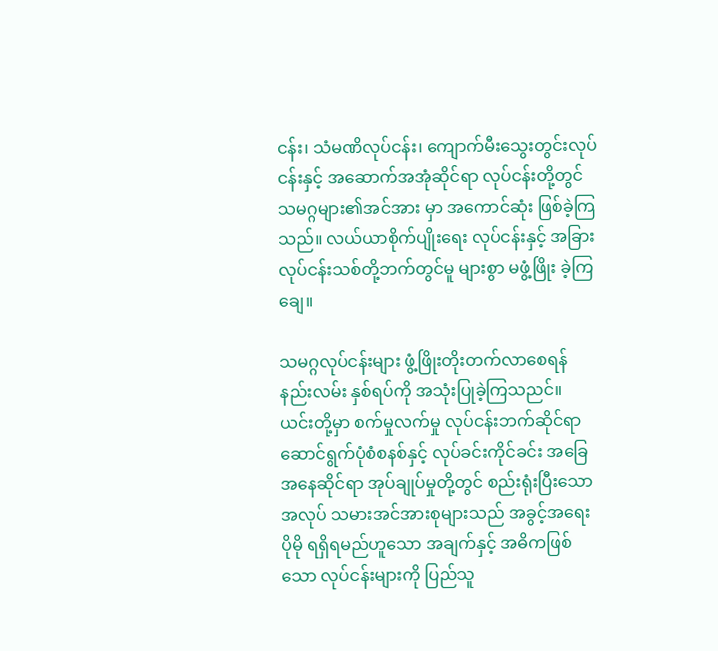ငန်း၊ သံမဏိလုပ်ငန်း၊ ကျောက်မီးသွေးတွင်းလုပ်ငန်းနှင့် အဆောက်အအုံဆိုင်ရာ လုပ်ငန်းတို့တွင် သမဂ္ဂများ၏အင်အား မှာ အကောင်ဆုံး ဖြစ်ခဲ့ကြသည်။ လယ်ယာစိုက်ပျိုးရေး လုပ်ငန်းနှင့် အခြားလုပ်ငန်းသစ်တို့ဘက်တွင်မူ များစွာ မဖွံ့ဖြိုး ခဲ့ကြချေ။

သမဂ္ဂလုပ်ငန်းများ ဖွံ့ဖြိုးတိုးတက်လာစေရန် နည်းလမ်း နှစ်ရပ်ကို အသုံးပြုခဲ့ကြသညင်။ ယင်းတို့မှာ စက်မှုလက်မှု လုပ်ငန်းဘက်ဆိုင်ရာ ဆောင်ရွက်ပုံစံစနစ်နှင့် လုပ်ခင်းကိုင်ခင်း အခြေအနေဆိုင်ရာ အုပ်ချုပ်မှုတို့တွင် စည်းရုံးပြီးသော အလုပ် သမားအင်အားစုများသည် အခွင့်အရေး ပိုမို ရရှိရမည်ဟူသော အချက်နှင့် အဓိကဖြစ်သော လုပ်ငန်းများကို ပြည်သူ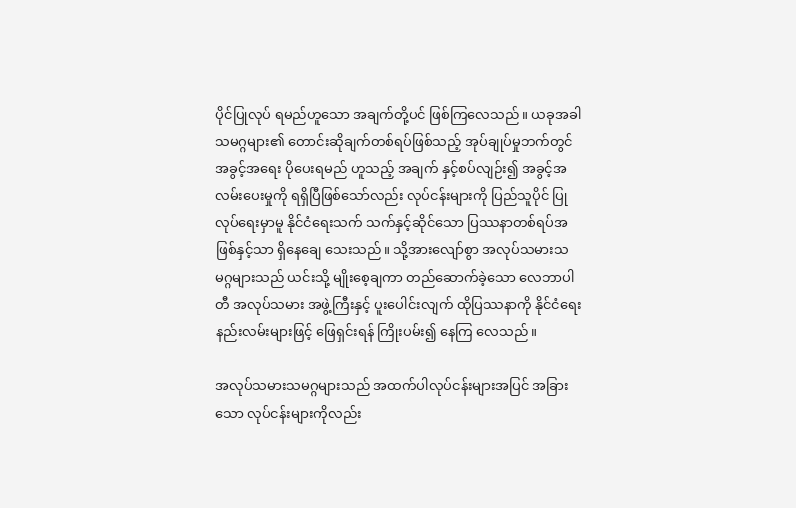ပိုင်ပြုလုပ် ရမည်ဟူသော အချက်တို့ပင် ဖြစ်ကြလေသည်။ ယခုအခါ သမဂ္ဂများ၏ တောင်းဆိုချက်တစ်ရပ်ဖြစ်သည့် အုပ်ချုပ်မှုဘက်တွင် အခွင့်အရေး ပိုပေးရမည် ဟူသည့် အချက် နှင့်စပ်လျဉ်း၍ အခွင့်အလမ်းပေးမှုကို ရရှိပြီဖြစ်သော်လည်း လုပ်ငန်းများကို ပြည်သူပိုင် ပြုလုပ်ရေးမှာမူ နိုင်ငံရေးသက် သက်နှင့်ဆိုင်သော ပြဿနာတစ်ရပ်အဖြစ်နှင့်သာ ရှိနေချေ သေးသည်။ သို့အားလျော်စွာ အလုပ်သမားသမဂ္ဂများသည် ယင်းသို့ မျိုးစေ့ချကာ တည်ဆောက်ခဲ့သော လေဘာပါတီ အလုပ်သမား အဖွဲ့ကြီးနှင့် ပူးပေါင်းလျက် ထိုပြဿနာကို နိုင်ငံရေး နည်းလမ်းများဖြင့် ဖြေရှင်းရန် ကြိုးပမ်း၍ နေကြ လေသည်။

အလုပ်သမားသမဂ္ဂများသည် အထက်ပါလုပ်ငန်းများအပြင် အခြားသော လုပ်ငန်းများကိုလည်း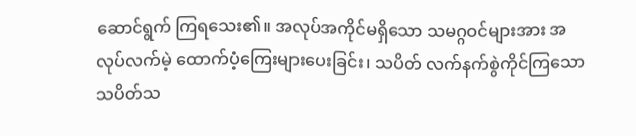ဆောင်ရွက် ကြရသေး၏။ အလုပ်အကိုင်မရှိသော သမဂ္ဂဝင်များအား အလုပ်လက်မဲ့ ထောက်ပံ့ကြေးများပေးခြင်း၊ သပိတ် လက်နက်စွဲကိုင်ကြသော သပိတ်သ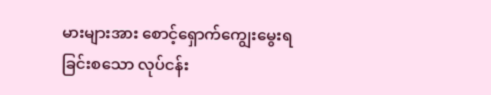မားများအား စောင့်ရှောက်ကျွေးမွေးရခြင်းစသော လုပ်ငန်း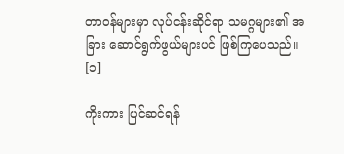တာဝန်များမှာ လုပ်ငန်းဆိုင်ရာ သမဂ္ဂများ၏ အခြား ဆောင်ရွက်ဖွယ်များပင် ဖြစ်ကြပေသည်။ [၁]

ကိုးကား ပြင်ဆင်ရန်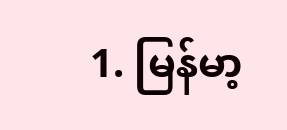1. မြန်မာ့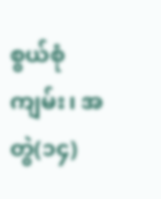စွယ်စုံကျမ်း၊ အတွဲ(၁၄)